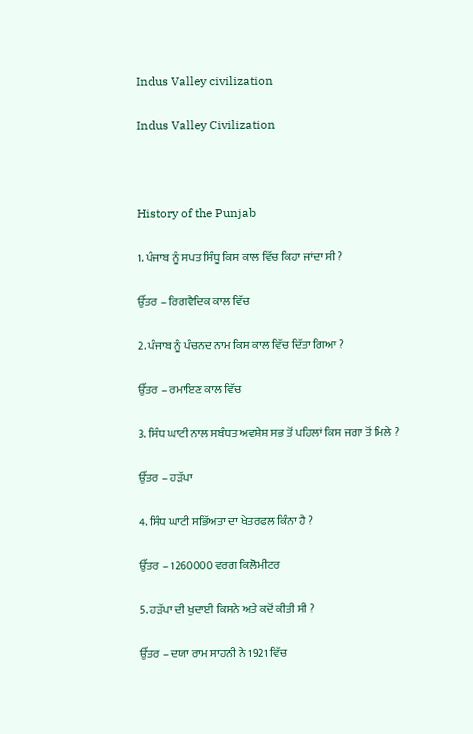Indus Valley civilization

Indus Valley Civilization



History of the Punjab

1. ਪੰਜਾਬ ਨੂੰ ਸਪਤ ਸਿੰਧੂ ਕਿਸ ਕਾਲ ਵਿੱਚ ਕਿਹਾ ਜਾਂਦਾ ਸੀ ?

ਉੱਤਰ – ਰਿਗਵੈਦਿਕ ਕਾਲ ਵਿੱਚ

2. ਪੰਜਾਬ ਨੂੰ ਪੰਚਨਦ ਨਾਮ ਕਿਸ ਕਾਲ ਵਿੱਚ ਦਿੱਤਾ ਗਿਆ ?

ਉੱਤਰ – ਰਮਾਇਣ ਕਾਲ ਵਿੱਚ

3. ਸਿੰਧ ਘਾਟੀ ਨਾਲ ਸਬੰਧਤ ਅਵਸ਼ੇਸ਼ ਸਭ ਤੋਂ ਪਹਿਲਾਂ ਕਿਸ ਜਗਾ ਤੋਂ ਮਿਲੇ ?

ਉੱਤਰ – ਹੜੱਪਾ

4. ਸਿੰਧ ਘਾਟੀ ਸਭਿੱਅਤਾ ਦਾ ਖੇਤਰਫਲ ਕਿੰਨਾ ਹੈ ?

ਉੱਤਰ – 1260000 ਵਰਗ ਕਿਲੋਮੀਟਰ

5. ਹੜੱਪਾ ਦੀ ਖੁਦਾਈ ਕਿਸਨੇ ਅਤੇ ਕਦੋਂ ਕੀਤੀ ਸੀ ?

ਉੱਤਰ – ਦਯਾ ਰਾਮ ਸਾਹਨੀ ਨੇ 1921 ਵਿੱਚ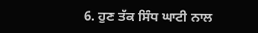6. ਹੁਣ ਤੱਕ ਸਿੰਧ ਘਾਟੀ ਨਾਲ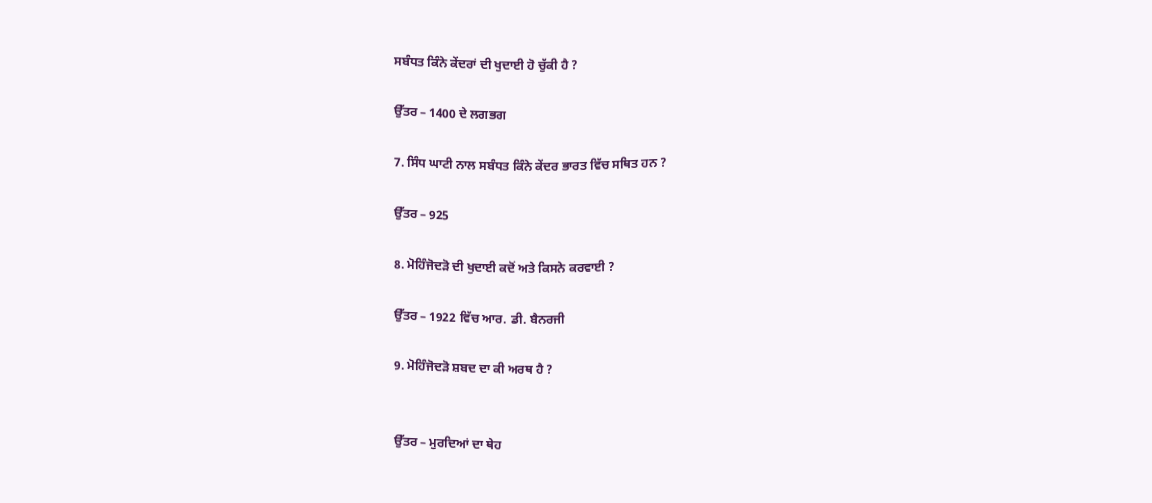ਸਬੰਧਤ ਕਿੰਨੇ ਕੇਂਦਰਾਂ ਦੀ ਖੁਦਾਈ ਹੋ ਚੁੱਕੀ ਹੈ ?

ਉੱਤਰ – 1400 ਦੇ ਲਗਭਗ

7. ਸਿੰਧ ਘਾਟੀ ਨਾਲ ਸਬੰਧਤ ਕਿੰਨੇ ਕੇਂਦਰ ਭਾਰਤ ਵਿੱਚ ਸਥਿਤ ਹਨ ?

ਉੱਤਰ – 925

8. ਮੋਹਿੰਜੋਦੜੋ ਦੀ ਖੁਦਾਈ ਕਦੋਂ ਅਤੇ ਕਿਸਨੇ ਕਰਵਾਈ ?

ਉੱਤਰ – 1922 ਵਿੱਚ ਆਰ. ਡੀ. ਬੈਨਰਜੀ

9. ਮੋਹਿੰਜੋਦੜੋ ਸ਼ਬਦ ਦਾ ਕੀ ਅਰਥ ਹੈ ?


ਉੱਤਰ – ਮੁਰਦਿਆਂ ਦਾ ਥੇਹ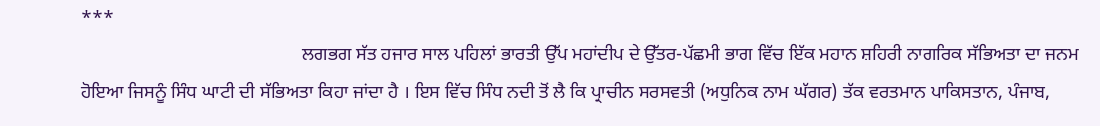***
                                               ਲਗਭਗ ਸੱਤ ਹਜਾਰ ਸਾਲ ਪਹਿਲਾਂ ਭਾਰਤੀ ਉੱਪ ਮਹਾਂਦੀਪ ਦੇ ਉੱਤਰ-ਪੱਛਮੀ ਭਾਗ ਵਿੱਚ ਇੱਕ ਮਹਾਨ ਸ਼ਹਿਰੀ ਨਾਗਰਿਕ ਸੱਭਿਅਤਾ ਦਾ ਜਨਮ ਹੋਇਆ ਜਿਸਨੂੰ ਸਿੰਧ ਘਾਟੀ ਦੀ ਸੱਭਿਅਤਾ ਕਿਹਾ ਜਾਂਦਾ ਹੈ । ਇਸ ਵਿੱਚ ਸਿੰਧ ਨਦੀ ਤੋਂ ਲੈ ਕਿ ਪ੍ਰਾਚੀਨ ਸਰਸਵਤੀ (ਅਧੁਨਿਕ ਨਾਮ ਘੱਗਰ) ਤੱਕ ਵਰਤਮਾਨ ਪਾਕਿਸਤਾਨ, ਪੰਜਾਬ,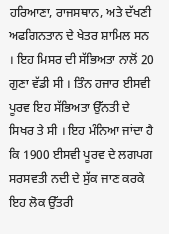ਹਰਿਆਣਾ, ਰਾਜਸਥਾਨ, ਅਤੇ ਦੱਖਣੀ ਅਫਗਿਨਤਾਨ ਦੇ ਖੇਤਰ ਸ਼ਾਮਿਲ ਸਨ । ਇਹ ਮਿਸਰ ਦੀ ਸੱਭਿਅਤਾ ਨਾਲੋਂ 20 ਗੁਣਾ ਵੱਡੀ ਸੀ । ਤਿੰਨ ਹਜਾਰ ਈਸਵੀ ਪੂਰਵ ਇਹ ਸੱਭਿਅਤਾ ਉੱਨਤੀ ਦੇ ਸਿਖਰ ਤੇ ਸੀ । ਇਹ ਮੰਨਿਆ ਜਾਂਦਾ ਹੈ ਕਿ 1900 ਈਸਵੀ ਪੂਰਵ ਦੇ ਲਗਪਗ ਸਰਸਵਤੀ ਨਦੀ ਦੇ ਸੁੱਕ ਜਾਣ ਕਰਕੇ ਇਹ ਲੋਕ ਉੱਤਰੀ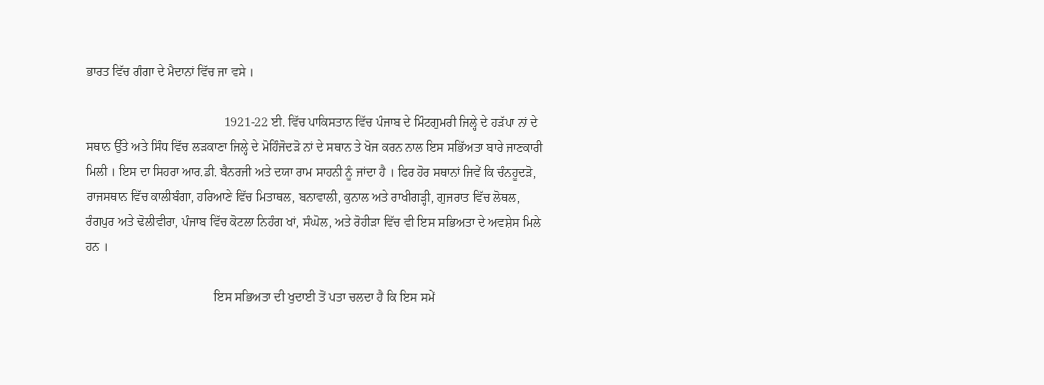ਭਾਰਤ ਵਿੱਚ ਗੰਗਾ ਦੇ ਮੈਦਾਨਾਂ ਵਿੱਚ ਜਾ ਵਸੇ ।

                                            1921-22 ਈ. ਵਿੱਚ ਪਾਕਿਸਤਾਨ ਵਿੱਚ ਪੰਜਾਬ ਦੇ ਮਿੰਟਗੁਮਰੀ ਜਿਲ੍ਹੇ ਦੇ ਹੜੱਪਾ ਨਾਂ ਦੇ ਸਥਾਨ ਉੱਤੇ ਅਤੇ ਸਿੰਧ ਵਿੱਚ ਲੜਕਾਣਾ ਜਿਲ੍ਹੇ ਦੇ ਮੋਹਿੰਜੋਦੜੋ ਨਾਂ ਦੇ ਸਥਾਨ ਤੇ ਖੋਜ ਕਰਨ ਨਾਲ ਇਸ ਸਭਿੱਅਤਾ ਬਾਰੇ ਜਾਣਕਾਰੀ ਮਿਲੀ । ਇਸ ਦਾ ਸਿਹਰਾ ਆਰ.ਡੀ. ਬੈਨਰਜੀ ਅਤੇ ਦਯਾ ਰਾਮ ਸਾਹਨੀ ਨੂੰ ਜਾਂਦਾ ਹੈ । ਫਿਰ ਹੋਰ ਸਥਾਨਾਂ ਜਿਵੇਂ ਕਿ ਚੰਨਹੂਦੜੋ, ਰਾਜਸਥਾਨ ਵਿੱਚ ਕਾਲੀਬੰਗਾ, ਹਰਿਆਣੇ ਵਿੱਚ ਮਿਤਾਥਲ, ਬਨਾਵਾਲੀ, ਕੁਨਾਲ ਅਤੇ ਰਾਖੀਗੜ੍ਹੀ, ਗੁਜਰਾਤ ਵਿੱਚ ਲੋਥਲ, ਰੰਗਪੁਰ ਅਤੇ ਢੋਲੀਵੀਰਾ, ਪੰਜਾਬ ਵਿੱਚ ਕੋਟਲਾ ਨਿਹੰਗ ਖਾਂ, ਸੰਘੋਲ, ਅਤੇ ਰੋਹੀੜਾ ਵਿੱਚ ਵੀ ਇਸ ਸਭਿਅਤਾ ਦੇ ਅਵਸ਼ੇਸ ਮਿਲੇ ਹਨ ।

                                         ਇਸ ਸਭਿਅਤਾ ਦੀ ਖੁਦਾਈ ਤੋਂ ਪਤਾ ਚਲਦਾ ਹੈ ਕਿ ਇਸ ਸਮੇਂ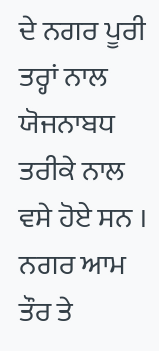ਦੇ ਨਗਰ ਪੂਰੀ ਤਰ੍ਹਾਂ ਨਾਲ ਯੋਜਨਾਬਧ ਤਰੀਕੇ ਨਾਲ ਵਸੇ ਹੋਏ ਸਨ । ਨਗਰ ਆਮ ਤੌਰ ਤੇ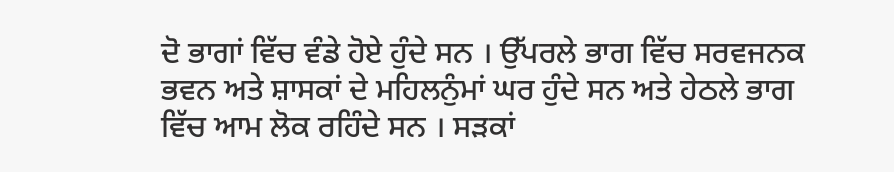ਦੋ ਭਾਗਾਂ ਵਿੱਚ ਵੰਡੇ ਹੋਏ ਹੁੰਦੇ ਸਨ । ਉੱਪਰਲੇ ਭਾਗ ਵਿੱਚ ਸਰਵਜਨਕ ਭਵਨ ਅਤੇ ਸ਼ਾਸਕਾਂ ਦੇ ਮਹਿਲਨੁੰਮਾਂ ਘਰ ਹੁੰਦੇ ਸਨ ਅਤੇ ਹੇਠਲੇ ਭਾਗ ਵਿੱਚ ਆਮ ਲੋਕ ਰਹਿੰਦੇ ਸਨ । ਸੜਕਾਂ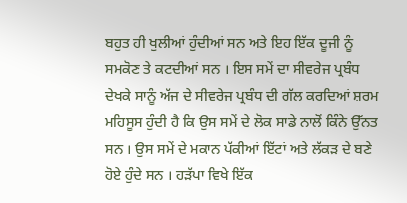ਬਹੁਤ ਹੀ ਖੁਲੀਆਂ ਹੁੰਦੀਆਂ ਸਨ ਅਤੇ ਇਹ ਇੱਕ ਦੂਜੀ ਨੂੰ ਸਮਕੋਣ ਤੇ ਕਟਦੀਆਂ ਸਨ । ਇਸ ਸਮੇਂ ਦਾ ਸੀਵਰੇਜ ਪ੍ਰਬੰਧ ਦੇਖਕੇ ਸਾਨੂੰ ਅੱਜ ਦੇ ਸੀਵਰੇਜ ਪ੍ਰਬੰਧ ਦੀ ਗੱਲ ਕਰਦਿਆਂ ਸ਼ਰਮ ਮਹਿਸੂਸ ਹੁੰਦੀ ਹੈ ਕਿ ਉਸ ਸਮੇਂ ਦੇ ਲੋਕ ਸਾਡੇ ਨਾਲੋਂ ਕਿੰਨੇ ਉੱਨਤ ਸਨ । ਉਸ ਸਮੇਂ ਦੇ ਮਕਾਨ ਪੱਕੀਆਂ ਇੱਟਾਂ ਅਤੇ ਲੱਕੜ ਦੇ ਬਣੇ ਹੋਏ ਹੁੰਦੇ ਸਨ । ਹੜੱਪਾ ਵਿਖੇ ਇੱਕ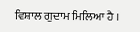ਵਿਸ਼ਾਲ ਗੁਦਾਮ ਮਿਲਿਆ ਹੈ ।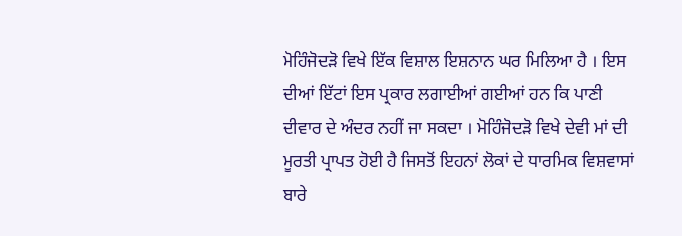ਮੋਹਿੰਜੋਦੜੋ ਵਿਖੇ ਇੱਕ ਵਿਸ਼ਾਲ ਇਸ਼ਨਾਨ ਘਰ ਮਿਲਿਆ ਹੈ । ਇਸ ਦੀਆਂ ਇੱਟਾਂ ਇਸ ਪ੍ਰਕਾਰ ਲਗਾਈਆਂ ਗਈਆਂ ਹਨ ਕਿ ਪਾਣੀ ਦੀਵਾਰ ਦੇ ਅੰਦਰ ਨਹੀਂ ਜਾ ਸਕਦਾ । ਮੋਹਿੰਜੋਦੜੋ ਵਿਖੇ ਦੇਵੀ ਮਾਂ ਦੀ ਮੂਰਤੀ ਪ੍ਰਾਪਤ ਹੋਈ ਹੈ ਜਿਸਤੋਂ ਇਹਨਾਂ ਲੋਕਾਂ ਦੇ ਧਾਰਮਿਕ ਵਿਸ਼ਵਾਸਾਂ ਬਾਰੇ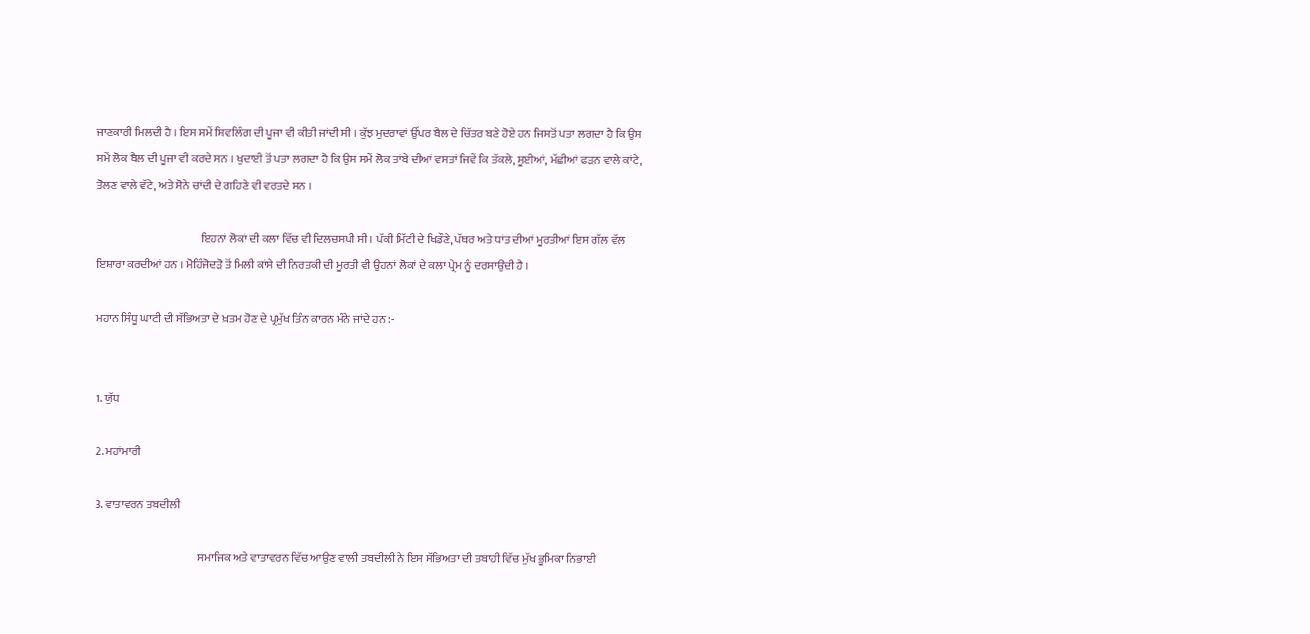ਜਾਣਕਾਰੀ ਮਿਲਦੀ ਹੈ । ਇਸ ਸਮੇਂ ਸ਼ਿਵਲਿੰਗ ਦੀ ਪੂਜਾ ਵੀ ਕੀਤੀ ਜਾਂਦੀ ਸੀ । ਕੁੱਝ ਮੁਦਰਾਵਾਂ ਉੱਪਰ ਬੈਲ ਦੇ ਚਿੱਤਰ ਬਣੇ ਹੋਏ ਹਨ ਜਿਸਤੋਂ ਪਤਾ ਲਗਦਾ ਹੈ ਕਿ ਉਸ ਸਮੇਂ ਲੋਕ ਬੈਲ ਦੀ ਪੂਜਾ ਵੀ ਕਰਦੇ ਸਨ । ਖੁਦਾਈ ਤੋਂ ਪਤਾ ਲਗਦਾ ਹੈ ਕਿ ਉਸ ਸਮੇਂ ਲੋਕ ਤਾਂਬੇ ਦੀਆਂ ਵਸਤਾਂ ਜਿਵੇਂ ਕਿ ਤੱਕਲੇ, ਸੂਈਆਂ, ਮੱਛੀਆਂ ਫੜਨ ਵਾਲੇ ਕਾਂਟੇ, ਤੋਲਣ ਵਾਲੇ ਵੱਟੇ, ਅਤੇ ਸੋਨੇ ਚਾਂਦੀ ਦੇ ਗਹਿਣੇ ਵੀ ਵਰਤਦੇ ਸਨ ।

                                              ਇਹਨਾਂ ਲੋਕਾਂ ਦੀ ਕਲਾ ਵਿੱਚ ਵੀ ਦਿਲਚਸਪੀ ਸੀ । ਪੱਕੀ ਮਿੱਟੀ ਦੇ ਖਿਡੌਣੇ, ਪੱਥਰ ਅਤੇ ਧਾਂਤ ਦੀਆਂ ਮੂਰਤੀਆਂ ਇਸ ਗੱਲ ਵੱਲ ਇਸ਼ਾਰਾ ਕਰਦੀਆਂ ਹਨ । ਮੋਹਿੰਜੋਦੜੋ ਤੋਂ ਮਿਲੀ ਕਾਂਸੇ ਦੀ ਨਿਰਤਕੀ ਦੀ ਮੂਰਤੀ ਵੀ ਉਹਨਾਂ ਲੋਕਾਂ ਦੇ ਕਲਾ ਪ੍ਰੇਮ ਨੂੰ ਦਰਸਾਉਂਦੀ ਹੈ ।

ਮਹਾਨ ਸਿੰਧੂ ਘਾਟੀ ਦੀ ਸੱਭਿਅਤਾ ਦੇ ਖ਼ਤਮ ਹੋਣ ਦੇ ਪ੍ਰਮੁੱਖ ਤਿੰਨ ਕਾਰਨ ਮੰਨੇ ਜਾਂਦੇ ਹਨ :-


1. ਯੁੱਧ

2. ਮਹਾਂਮਾਰੀ

3. ਵਾਤਾਵਰਨ ਤਬਦੀਲੀ

                                             ਸਮਾਜਿਕ ਅਤੇ ਵਾਤਾਵਰਨ ਵਿੱਚ ਆਉਣ ਵਾਲੀ ਤਬਦੀਲੀ ਨੇ ਇਸ ਸੱਭਿਅਤਾ ਦੀ ਤਬਾਹੀ ਵਿੱਚ ਮੁੱਖ ਭੂਮਿਕਾ ਨਿਭਾਈ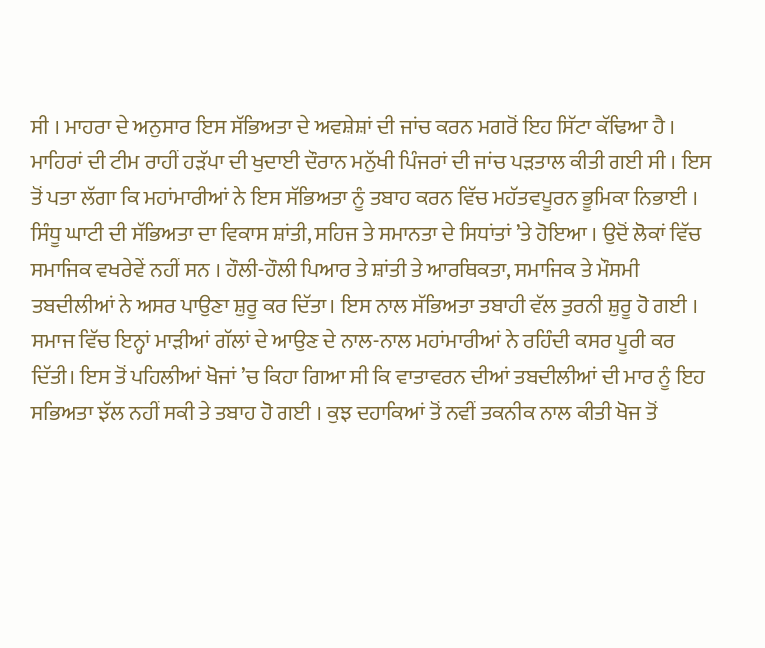ਸੀ । ਮਾਹਰਾ ਦੇ ਅਨੁਸਾਰ ਇਸ ਸੱਭਿਅਤਾ ਦੇ ਅਵਸ਼ੇਸ਼ਾਂ ਦੀ ਜਾਂਚ ਕਰਨ ਮਗਰੋਂ ਇਹ ਸਿੱਟਾ ਕੱਢਿਆ ਹੈ । ਮਾਹਿਰਾਂ ਦੀ ਟੀਮ ਰਾਹੀਂ ਹੜੱਪਾ ਦੀ ਖੁਦਾਈ ਦੌਰਾਨ ਮਨੁੱਖੀ ਪਿੰਜਰਾਂ ਦੀ ਜਾਂਚ ਪੜਤਾਲ ਕੀਤੀ ਗਈ ਸੀ । ਇਸ ਤੋਂ ਪਤਾ ਲੱਗਾ ਕਿ ਮਹਾਂਮਾਰੀਆਂ ਨੇ ਇਸ ਸੱਭਿਅਤਾ ਨੂੰ ਤਬਾਹ ਕਰਨ ਵਿੱਚ ਮਹੱਤਵਪੂਰਨ ਭੂਮਿਕਾ ਨਿਭਾਈ । ਸਿੰਧੂ ਘਾਟੀ ਦੀ ਸੱਭਿਅਤਾ ਦਾ ਵਿਕਾਸ ਸ਼ਾਂਤੀ, ਸਹਿਜ ਤੇ ਸਮਾਨਤਾ ਦੇ ਸਿਧਾਂਤਾਂ ’ਤੇ ਹੋਇਆ । ਉਦੋਂ ਲੋਕਾਂ ਵਿੱਚ ਸਮਾਜਿਕ ਵਖਰੇਵੇਂ ਨਹੀਂ ਸਨ । ਹੌਲੀ-ਹੌਲੀ ਪਿਆਰ ਤੇ ਸ਼ਾਂਤੀ ਤੇ ਆਰਥਿਕਤਾ, ਸਮਾਜਿਕ ਤੇ ਮੌਸਮੀ ਤਬਦੀਲੀਆਂ ਨੇ ਅਸਰ ਪਾਉਣਾ ਸ਼ੁਰੂ ਕਰ ਦਿੱਤਾ। ਇਸ ਨਾਲ ਸੱਭਿਅਤਾ ਤਬਾਹੀ ਵੱਲ ਤੁਰਨੀ ਸ਼ੁਰੂ ਹੋ ਗਈ । ਸਮਾਜ ਵਿੱਚ ਇਨ੍ਹਾਂ ਮਾੜੀਆਂ ਗੱਲਾਂ ਦੇ ਆਉਣ ਦੇ ਨਾਲ-ਨਾਲ ਮਹਾਂਮਾਰੀਆਂ ਨੇ ਰਹਿੰਦੀ ਕਸਰ ਪੂਰੀ ਕਰ ਦਿੱਤੀ। ਇਸ ਤੋਂ ਪਹਿਲੀਆਂ ਖੋਜਾਂ ’ਚ ਕਿਹਾ ਗਿਆ ਸੀ ਕਿ ਵਾਤਾਵਰਨ ਦੀਆਂ ਤਬਦੀਲੀਆਂ ਦੀ ਮਾਰ ਨੂੰ ਇਹ ਸਭਿਅਤਾ ਝੱਲ ਨਹੀਂ ਸਕੀ ਤੇ ਤਬਾਹ ਹੋ ਗਈ । ਕੁਝ ਦਹਾਕਿਆਂ ਤੋਂ ਨਵੀਂ ਤਕਨੀਕ ਨਾਲ ਕੀਤੀ ਖੋਜ ਤੋਂ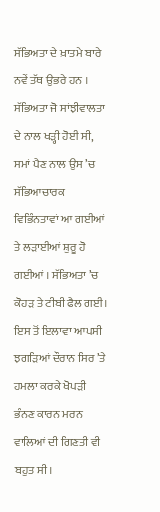ਸੱਭਿਅਤਾ ਦੇ ਖ਼ਾਤਮੇ ਬਾਰੇ ਨਵੇਂ ਤੱਥ ਉਭਰੇ ਹਨ । ਸੱਭਿਅਤਾ ਜੋ ਸਾਂਝੀਵਾਲਤਾ ਦੇ ਨਾਲ ਖੜ੍ਹੀ ਹੋਈ ਸੀ, ਸਮਾਂ ਪੈਣ ਨਾਲ ਉਸ ’ਚ ਸੱਭਿਆਚਾਰਕ ਵਿਭਿੰਨਤਾਵਾਂ ਆ ਗਈਆਂ ਤੇ ਲੜਾਈਆਂ ਸ਼ੁਰੂ ਹੋ ਗਈਆਂ । ਸੱਭਿਅਤਾ ’ਚ ਕੋਹੜ ਤੇ ਟੀਬੀ ਫੈਲ ਗਈ। ਇਸ ਤੋਂ ਇਲਾਵਾ ਆਪਸੀ ਝਗੜਿਆਂ ਦੌਰਾਨ ਸਿਰ ’ਤੇ ਹਮਲਾ ਕਰਕੇ ਖੋਪੜੀ ਭੰਨਣ ਕਾਰਨ ਮਰਨ ਵਾਲਿਆਂ ਦੀ ਗਿਣਤੀ ਵੀ ਬਹੁਤ ਸੀ।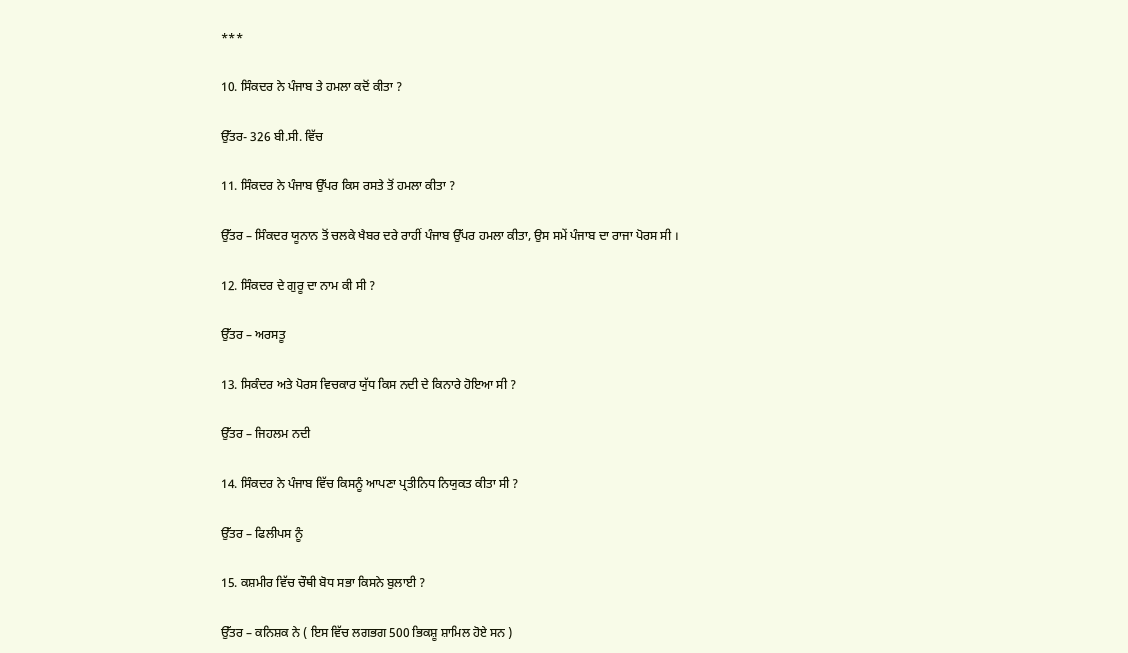***

10. ਸਿੰਕਦਰ ਨੇ ਪੰਜਾਬ ਤੇ ਹਮਲਾ ਕਦੋਂ ਕੀਤਾ ?

ਉੱਤਰ- 326 ਬੀ.ਸੀ. ਵਿੱਚ

11. ਸਿੰਕਦਰ ਨੇ ਪੰਜਾਬ ਉੱਪਰ ਕਿਸ ਰਸਤੇ ਤੋਂ ਹਮਲਾ ਕੀਤਾ ?

ਉੱਤਰ – ਸਿੰਕਦਰ ਯੂਨਾਨ ਤੋਂ ਚਲਕੇ ਖੈਬਰ ਦਰੇ ਰਾਹੀਂ ਪੰਜਾਬ ਉੱਪਰ ਹਮਲਾ ਕੀਤਾ, ਉਸ ਸਮੇਂ ਪੰਜਾਬ ਦਾ ਰਾਜਾ ਪੋਰਸ ਸੀ ।

12. ਸਿੰਕਦਰ ਦੇ ਗੁਰੂ ਦਾ ਨਾਮ ਕੀ ਸੀ ?

ਉੱਤਰ – ਅਰਸਤੂ

13. ਸਿਕੰਦਰ ਅਤੇ ਪੋਰਸ ਵਿਚਕਾਰ ਯੁੱਧ ਕਿਸ ਨਦੀ ਦੇ ਕਿਨਾਰੇ ਹੋਇਆ ਸੀ ?

ਉੱਤਰ – ਜਿਹਲਮ ਨਦੀ

14. ਸਿੰਕਦਰ ਨੇ ਪੰਜਾਬ ਵਿੱਚ ਕਿਸਨੂੰ ਆਪਣਾ ਪ੍ਰਤੀਨਿਧ ਨਿਯੁਕਤ ਕੀਤਾ ਸੀ ?

ਉੱਤਰ – ਫਿਲੀਪਸ ਨੂੰ

15. ਕਸ਼ਮੀਰ ਵਿੱਚ ਚੌਥੀ ਬੋਧ ਸਭਾ ਕਿਸਨੇ ਬੁਲਾਈ ?

ਉੱਤਰ – ਕਨਿਸ਼ਕ ਨੇ ( ਇਸ ਵਿੱਚ ਲਗਭਗ 500 ਭਿਕਸ਼ੂ ਸ਼ਾਮਿਲ ਹੋਏ ਸਨ )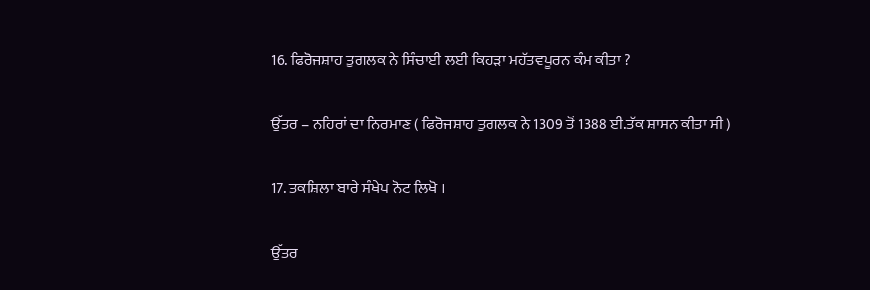16. ਫਿਰੋਜਸ਼ਾਹ ਤੁਗਲਕ ਨੇ ਸਿੰਚਾਈ ਲਈ ਕਿਹੜਾ ਮਹੱਤਵਪੂਰਨ ਕੰਮ ਕੀਤਾ ?

ਉੱਤਰ – ਨਹਿਰਾਂ ਦਾ ਨਿਰਮਾਣ ( ਫਿਰੋਜਸ਼ਾਹ ਤੁਗਲਕ ਨੇ 1309 ਤੋਂ 1388 ਈ.ਤੱਕ ਸ਼ਾਸਨ ਕੀਤਾ ਸੀ )

17. ਤਕਸ਼ਿਲਾ ਬਾਰੇ ਸੰਖੇਪ ਨੋਟ ਲਿਖੋ ।

ਉੱਤਰ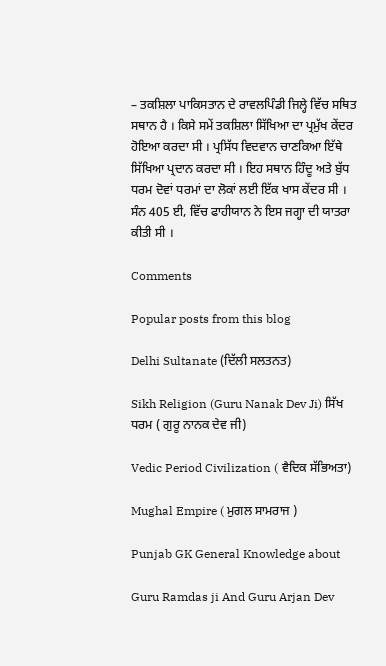– ਤਕਸ਼ਿਲਾ ਪਾਕਿਸਤਾਨ ਦੇ ਰਾਵਲਪਿੰਡੀ ਜਿਲ੍ਹੇ ਵਿੱਚ ਸਥਿਤ ਸਥਾਨ ਹੈ । ਕਿਸੇ ਸਮੇਂ ਤਕਸ਼ਿਲਾ ਸਿੱਖਿਆ ਦਾ ਪ੍ਰਮੁੱਖ ਕੇਂਦਰ ਹੋਇਆ ਕਰਦਾ ਸੀ । ਪ੍ਰਸਿੱਧ ਵਿਦਵਾਨ ਚਾਣਕਿਆ ਇੱਥੇ ਸਿੱਖਿਆ ਪ੍ਰਦਾਨ ਕਰਦਾ ਸੀ । ਇਹ ਸਥਾਨ ਹਿੰਦੂ ਅਤੇ ਬੁੱਧ ਧਰਮ ਦੋਵਾਂ ਧਰਮਾਂ ਦਾ ਲੋਕਾਂ ਲਈ ਇੱਕ ਖਾਸ ਕੇਂਦਰ ਸੀ । ਸੰਨ 405 ਈ, ਵਿੱਚ ਫਾਹੀਯਾਨ ਨੇ ਇਸ ਜਗ੍ਹਾ ਦੀ ਯਾਤਰਾ ਕੀਤੀ ਸੀ ।

Comments

Popular posts from this blog

Delhi Sultanate (ਦਿੱਲੀ ਸਲਤਨਤ)

Sikh Religion (Guru Nanak Dev Ji) ਸਿੱਖ ਧਰਮ ( ਗੁਰੂ ਨਾਨਕ ਦੇਵ ਜੀ)

Vedic Period Civilization ( ਵੈਦਿਕ ਸੱਭਿਅਤਾ)

Mughal Empire ( ਮੁਗਲ ਸਾਮਰਾਜ )

Punjab GK General Knowledge about

Guru Ramdas ji And Guru Arjan Dev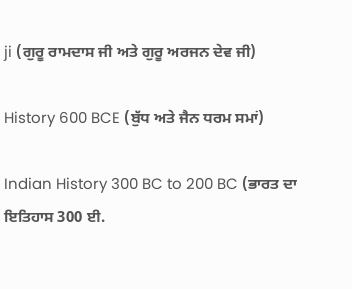ji (ਗੁਰੂ ਰਾਮਦਾਸ ਜੀ ਅਤੇ ਗੁਰੂ ਅਰਜਨ ਦੇਵ ਜੀ)

History 600 BCE (ਬੁੱਧ ਅਤੇ ਜੈਨ ਧਰਮ ਸਮਾਂ)

Indian History 300 BC to 200 BC (ਭਾਰਤ ਦਾ ਇਤਿਹਾਸ 300 ਈ.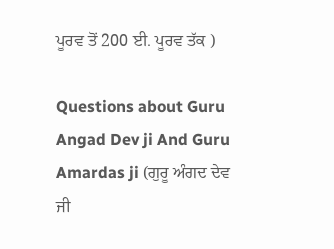ਪੂਰਵ ਤੋਂ 200 ਈ. ਪੂਰਵ ਤੱਕ )

Questions about Guru Angad Dev ji And Guru Amardas ji (ਗੁਰੂ ਅੰਗਦ ਦੇਵ ਜੀ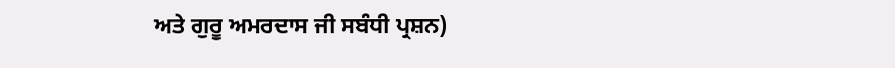ਅਤੇ ਗੁਰੂ ਅਮਰਦਾਸ ਜੀ ਸਬੰਧੀ ਪ੍ਰਸ਼ਨ)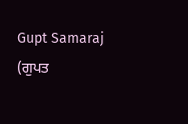Gupt Samaraj (ਗੁਪਤ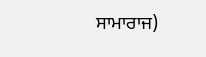ਸਾਮਾਰਾਜ)